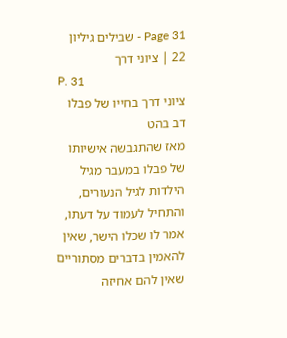Page 31 - שבילים גיליון 22 | ציוני דרך
P. 31
ציוני דרך בחייו של פבלו
דב בהט
מאז שהתגבשה אישיותו של פבלו במעבר מגיל הילדות לגיל הנעורים, והתחיל לעמוד על דעתו, אמר לו שכלו הישר, שאין להאמין בדברים מסתוריים שאין להם אחיזה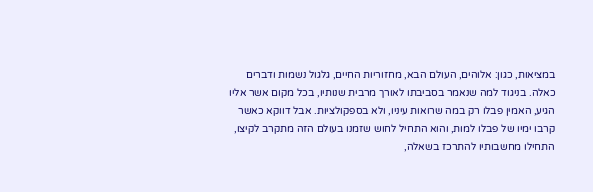במציאות, כגון: אלוהים, העולם הבא, מחזוריות החיים, גלגול נשמות ודברים כאלה. בניגוד למה שנאמר בסביבתו לאורך מרבית שנותיו, בכל מקום אשר אליו הגיע, האמין פבלו רק במה שרואות עיניו, ולא בספקולציות. אבל דווקא כאשר קרבו ימיו של פבלו למות, והוא התחיל לחוש שזמנו בעולם הזה מתקרב לקיצו, התחילו מחשבותיו להתרכז בשאלה,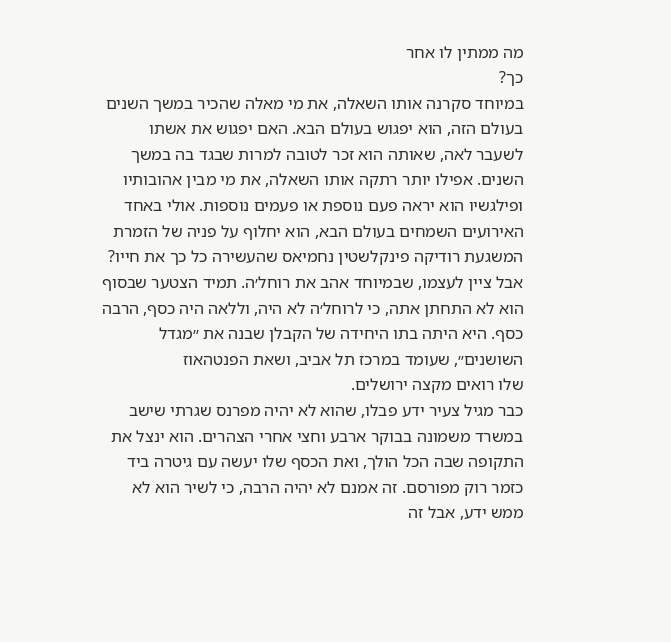מה ממתין לו אחר
כך?
במיוחד סקרנה אותו השאלה, את מי מאלה שהכיר במשך השנים בעולם הזה, הוא יפגוש בעולם הבא. האם יפגוש את אשתו לשעבר לאה, שאותה הוא זכר לטובה למרות שבגד בה במשך השנים. אפילו יותר רתקה אותו השאלה, את מי מבין אהובותיו ופילגשיו הוא יראה פעם נוספת או פעמים נוספות. אולי באחד האירועים השמחים בעולם הבא, הוא יחלוף על פניה של הזמרת המשגעת רודיקה פינקלשטין נחמיאס שהעשירה כל כך את חייו? אבל ציין לעצמו, שבמיוחד אהב את רוחל׳ה. תמיד הצטער שבסוף הוא לא התחתן אתה, כי לרוחל׳ה לא היה, וללאה היה כסף, הרבה כסף. היא היתה בתו היחידה של הקבלן שבנה את ״מגדל השושנים״, שעומד במרכז תל אביב, ושאת הפנטהאוז
שלו רואים מקצה ירושלים.
כבר מגיל צעיר ידע פבלו, שהוא לא יהיה מפרנס שגרתי שישב במשרד משמונה בבוקר ארבע וחצי אחרי הצהרים. הוא ינצל את התקופה שבה הכל הולך, ואת הכסף שלו יעשה עם גיטרה ביד כזמר רוק מפורסם. זה אמנם לא יהיה הרבה, כי לשיר הוא לא ממש ידע, אבל זה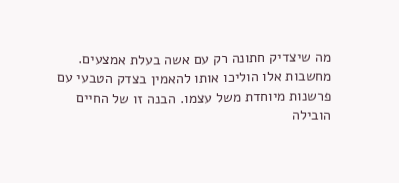מה שיצדיק חתונה רק עם אשה בעלת אמצעים. מחשבות אלו הוליכו אותו להאמין בצדק הטבעי עם פרשנות מיוחדת משל עצמו. הבנה זו של החיים הובילה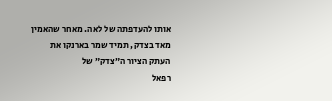אותו להעדפתה של לאה. מאחר שהאמין מאד בצדק, תמיד שמר בארנקו את העתק הציור ה״צדק״ של
רפאל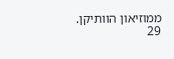ממוזיאון הוותיקן.
29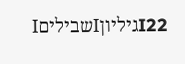I22גיליוןIשביליםI